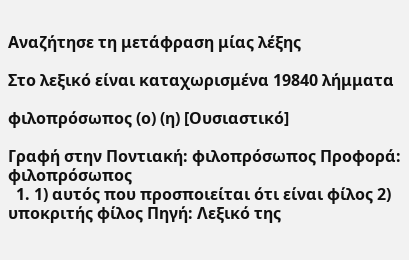Αναζήτησε τη μετάφραση μίας λέξης

Στο λεξικό είναι καταχωρισμένα 19840 λήμματα

φιλοπρόσωπος (ο) (η) [Ουσιαστικό]

Γραφή στην Ποντιακή: φιλοπρόσωπος Προφορά: φιλοπρόσωπος
  1. 1) αυτός που προσποιείται ότι είναι φίλος 2) υποκριτής φίλος Πηγή: Λεξικό της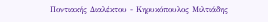Ποντιακής Διαλέκτου - Κηρυκόπουλος Μιλτιάδης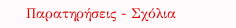Παρατηρήσεις - Σχόλια